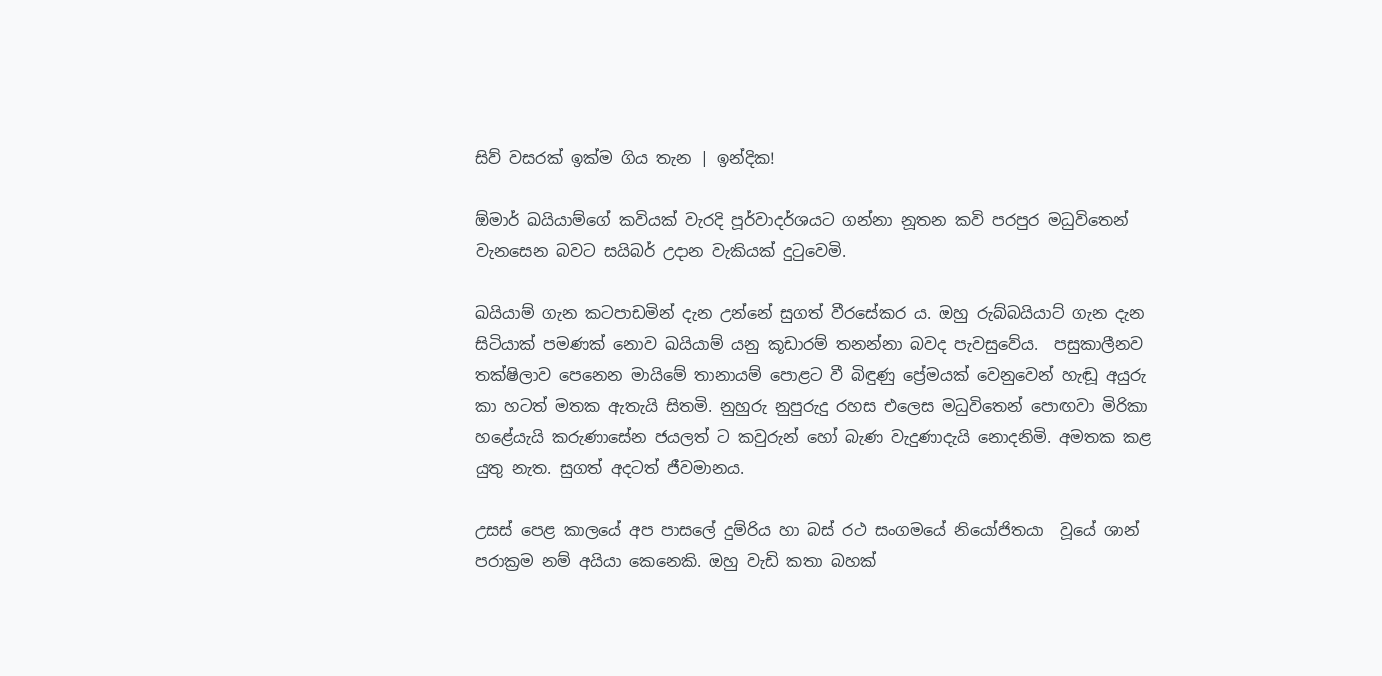සිව් වසරක් ඉක්ම ගිය තැන | ඉන්දික!

ඕමාර් ඛයියාම්ගේ කවියක් වැරදි පූර්වාදර්ශයට ගන්නා නූතන කවි පරපුර මධුවිතෙන් වැනසෙන බවට සයිබර් උදාන වැකියක් දුටුවෙමි.

ඛයියාම් ගැන කටපාඩමින් දැන උන්නේ සුගත් වීරසේකර ය. ඔහු රුබ්බයියාට් ගැන දැන සිටියාක් පමණක් නොව ඛයියාම් යනු කූඩාරම් තනන්නා බවද පැවසුවේය.  පසුකාලීනව තක්ෂිලාව පෙනෙන මායිමේ තානායම් පොළට වී බිඳුණු ප්‍රේමයක් වෙනුවෙන් හැඬූ අයුරු කා හටත් මතක ඇතැයි සිතමි. නුහුරු නුපුරුදු රහස එලෙස මධුවිතෙන් පොඟවා මිරිකා හළේයැයි කරුණාසේන ජයලත් ට කවුරුන් හෝ බැණ වැදුණාදැයි නොදනිමි. අමතක කළ යුතු නැත. සුගත් අදටත් ජීවමානය.

උසස් පෙළ කාලයේ අප පාසලේ දුම්රිය හා බස් රථ සංගමයේ නියෝජිතයා  වූයේ ශාන් පරාක්‍රම නම් අයියා කෙනෙකි. ඔහු වැඩි කතා බහක්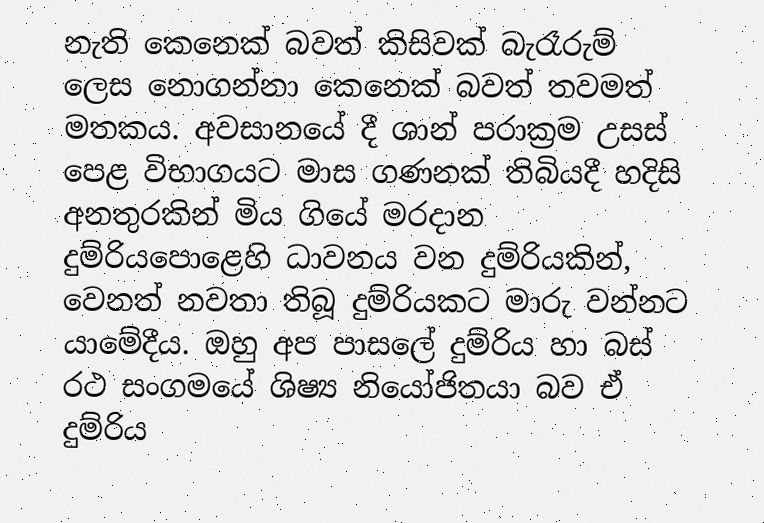නැති කෙනෙක් බවත් කිසිවක් බැරෑරුම් ලෙස නොගන්නා කෙනෙක් බවත් තවමත් මතකය. අවසානයේ දී ශාන් පරාක්‍රම උසස් පෙළ විභාගයට මාස ගණනක් තිබියදී හදිසි අනතුරකින් මිය ගියේ මරදාන දුම්රියපොළෙහි ධාවනය වන දුම්රියකින්, වෙනත් නවතා තිබූ දුම්රියකට මාරු වන්නට යාමේදීය. ඔහු අප පාසලේ දුම්රිය හා බස් රථ සංගමයේ ශිෂ්‍ය නියෝජිතයා බව ඒ දුම්රිය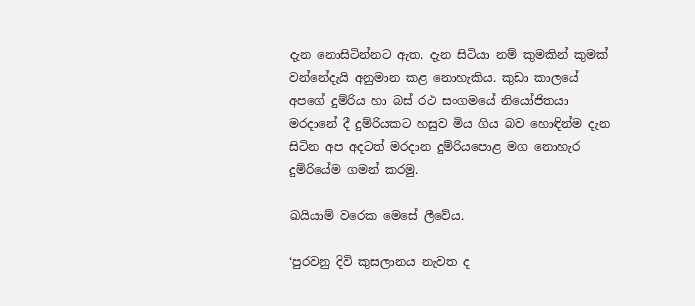දැන නොසිටින්නට ඇත. දැන සිටියා නම් කුමකින් කුමක් වන්නේදැයි අනුමාන කළ නොහැකිය. කුඩා කාලයේ අපගේ දුම්රිය හා බස් රථ සංගමයේ නියෝජිතයා මරදානේ දී දුම්රියකට හසුව මිය ගිය බව හොඳින්ම දැන සිටින අප අදටත් මරදාන දුම්රියපොළ මග නොහැර දුම්රියේම ගමන් කරමු.

ඛයියාම් වරෙක මෙසේ ලීවේය.

‘පුරවනු දිවි කුසලානය නැවත ද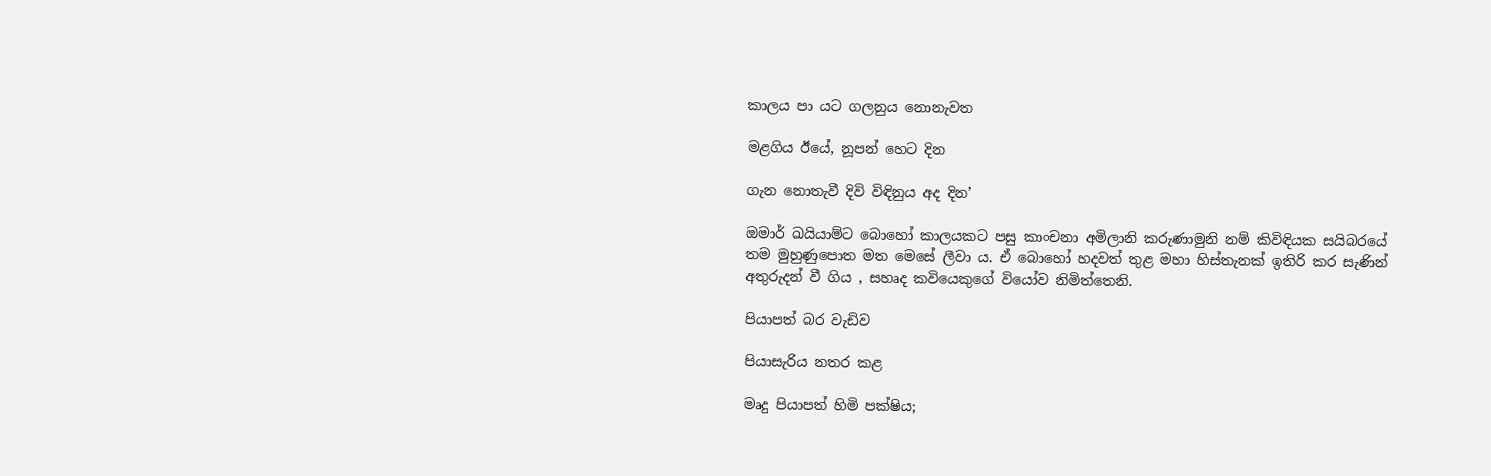කාලය පා යට ගලනුය නොනැවත

මළගිය ඊයේ, නූපන් හෙට දින

ගැන නොතැවී දිවි විඳිනුය අද දින’

ඔමාර් ඛයියාම්ට බොහෝ කාලයකට පසු කාංචනා අමිලානි කරුණාමුනි නම් කිවිඳියක සයිබරයේ තම මුහුණුපොත මත මෙසේ ලීවා ය. ඒ බොහෝ හදවත් තුළ මහා හිස්තැනක් ඉතිරි කර සැණින් අතුරුදන් වී ගිය , සහෘද කවියෙකුගේ වියෝව නිමිත්තෙනි.

පියාපත් බර වැඩිව

පියාසැරිය නතර කළ

මෘදු පියාපත් හිමි පක්ෂිය;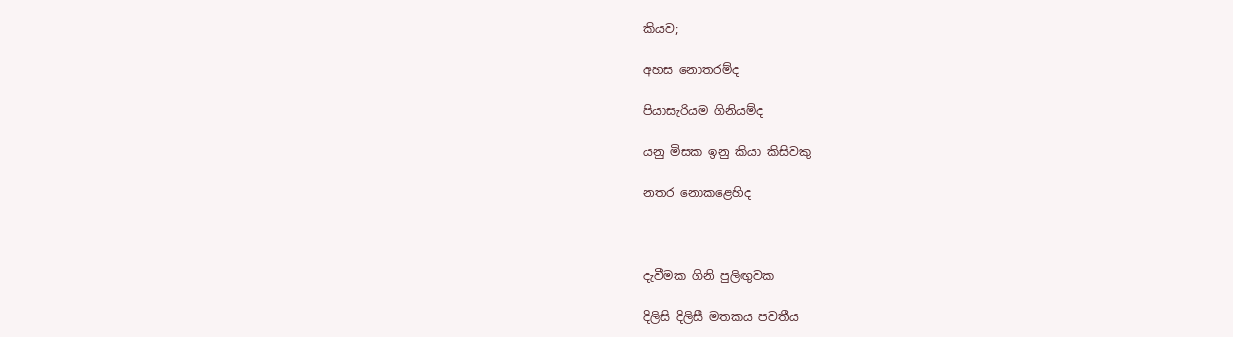කියව;

අහස නොතරම්ද

පියාසැරියම ගිනියම්ද

යනු මිසක ඉනු කියා කිසිවකු

නතර නොකළෙහිද



දැවීමක ගිනි පුලිඟුවක

දිලිසි දිලිසී මතකය පවතීය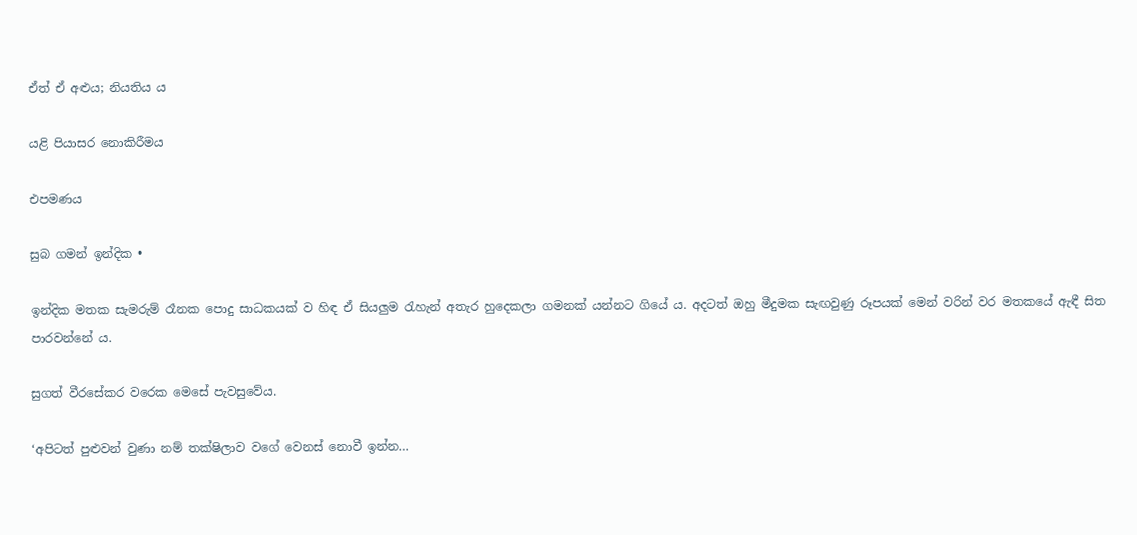ඒත් ඒ අළුය; නියතිය ය

යළි පියාසර නොකිරීමය

එපමණය

සුබ ගමන් ඉන්දික •

ඉන්දික මතක සැමරුම් රෑනක පොදු සාධකයක් ව හිඳ ඒ සියලුම රැහැන් අතැර හුදෙකලා ගමනක් යන්නට ගියේ ය. අදටත් ඔහු මීදුමක සැඟවුණු රූපයක් මෙන් වරින් වර මතකයේ ඇඳී සිත පාරවන්නේ ය.

සුගත් වීරසේකර වරෙක මෙසේ පැවසුවේය.

‘අපිටත් පුළුවන් වුණා නම් තක්ෂිලාව වගේ වෙනස් නොවී ඉන්න…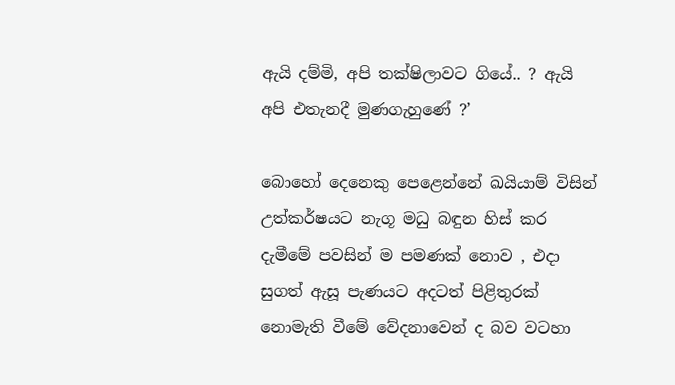ඇයි දම්මි, අපි තක්ෂිලාවට ගියේ.. ? ඇයි අපි එතැනදී මුණගැහුණේ ?’

බොහෝ දෙනෙකු පෙළෙන්නේ ඛයියාම් විසින් උත්කර්ෂයට නැගූ මධු බඳුන හිස් කර දැමීමේ පවසින් ම පමණක් නොව , එදා සුගත් ඇසූ පැණයට අදටත් පිළිතුරක් නොමැති වීමේ වේදනාවෙන් ද බව වටහා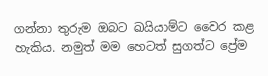ගන්නා තුරුම ඔබට ඛයියාම්ට වෛර කළ හැකිය. නමුත් මම හෙටත් සුගත්ට ප්‍රේම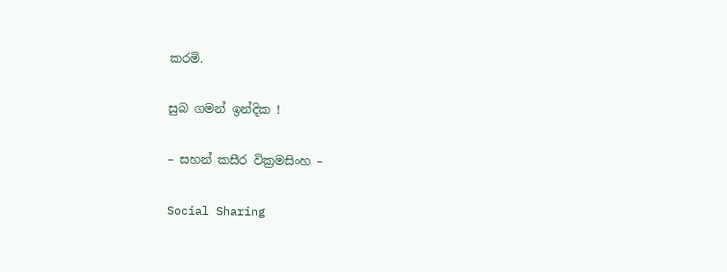කරමි.

සුබ ගමන් ඉන්දික !

– සහන් කසීර වික්‍රමසිංහ –

Social Sharing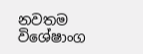නවතම විශේෂාංග